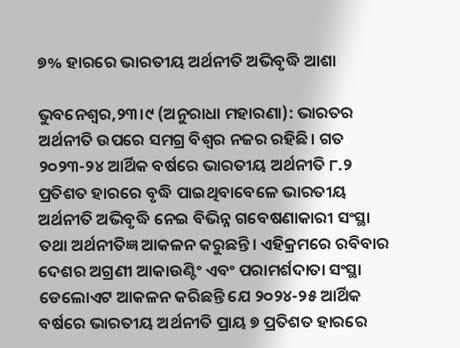୭% ହାରରେ ଭାରତୀୟ ଅର୍ଥନୀତି ଅଭିବୃଦ୍ଧି ଆଶା

ଭୁବନେଶ୍ୱର,୨୩।୯ (ଅନୁରାଧା ମହାରଣା): ଭାରତର ଅର୍ଥନୀତି ଉପରେ ସମଗ୍ର ବିଶ୍ୱର ନଜର ରହିଛି। ଗତ ୨୦୨୩-୨୪ ଆର୍ଥିକ ବର୍ଷରେ ଭାରତୀୟ ଅର୍ଥନୀତି ୮.୨ ପ୍ରତିଶତ ହାରରେ ବୃଦ୍ଧି ପାଇଥିବାବେଳେ ଭାରତୀୟ ଅର୍ଥନୀତି ଅଭିବୃଦ୍ଧି ନେଇ ବିଭିନ୍ନ ଗବେଷଣାକାରୀ ସଂସ୍ଥା ତଥା ଅର୍ଥନୀତିଜ୍ଞ ଆକଳନ କରୁଛନ୍ତି। ଏହିକ୍ରମରେ ରବିବାର ଦେଶର ଅଗ୍ରଣୀ ଆକାଉଣ୍ଟିଂ ଏବଂ ପରାମର୍ଶଦାତା ସଂସ୍ଥା ଡେଲୋଏଟ ଆକଳନ କରିଛନ୍ତି ଯେ ୨୦୨୪-୨୫ ଆର୍ଥିକ ବର୍ଷରେ ଭାରତୀୟ ଅର୍ଥନୀତି ପ୍ରାୟ ୭ ପ୍ରତିଶତ ହାରରେ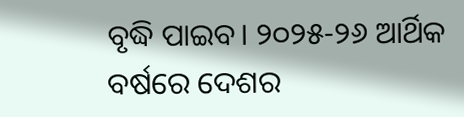ବୃଦ୍ଧି ପାଇବ। ୨୦୨୫-୨୬ ଆର୍ଥିକ ବର୍ଷରେ ଦେଶର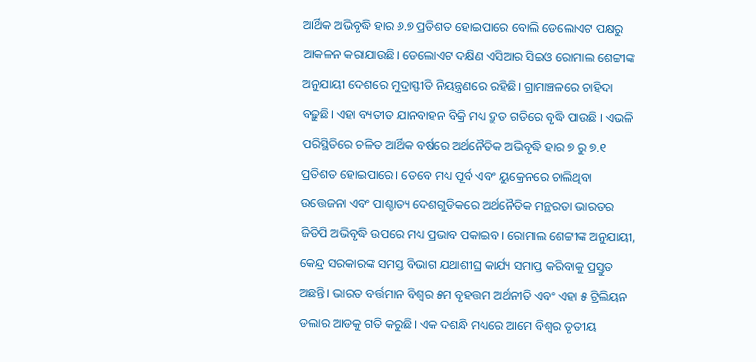ଆର୍ଥିକ ଅଭିବୃଦ୍ଧି ହାର ୬.୭ ପ୍ରତିଶତ ହୋଇପାରେ ବୋଲି ଡେଲୋଏଟ ପକ୍ଷରୁ ଆକଳନ କରାଯାଉଛି। ଡେଲୋଏଟ ଦକ୍ଷିଣ ଏସିଆର ସିଇଓ ରୋମାଲ ଶେଟ୍ଟୀଙ୍କ ଅନୁଯାୟୀ ଦେଶରେ ମୁଦ୍ରାସ୍ଫୀତି ନିୟନ୍ତ୍ରଣରେ ରହିଛି। ଗ୍ରାମାଞ୍ଚଳରେ ଚାହିଦା ବଢ଼ୁଛି। ଏହା ବ୍ୟତୀତ ଯାନବାହନ ବିକ୍ରି ମଧ୍ୟ ଦ୍ରୁତ ଗତିରେ ବୃଦ୍ଧି ପାଉଛି । ଏଭଳି ପରିସ୍ଥିତିରେ ଚଳିତ ଆର୍ଥିକ ବର୍ଷରେ ଅର୍ଥନୈତିକ ଅଭିବୃଦ୍ଧି ହାର ୭ ରୁ ୭.୧ ପ୍ରତିଶତ ହୋଇପାରେ। ତେବେ ମଧ୍ୟ ପୂର୍ବ ଏବଂ ୟୁକ୍ରେନରେ ଚାଲିଥିବା ଉତ୍ତେଜନା ଏବଂ ପାଶ୍ଚାତ୍ୟ ଦେଶଗୁଡିକରେ ଅର୍ଥନୈତିକ ମନ୍ଥରତା ଭାରତର ଜିଡିପି ଅଭିବୃଦ୍ଧି ଉପରେ ମଧ୍ୟ ପ୍ରଭାବ ପକାଇବ। ରୋମାଲ ଶେଟ୍ଟୀଙ୍କ ଅନୁଯାୟୀ, କେନ୍ଦ୍ର ସରକାରଙ୍କ ସମସ୍ତ ବିଭାଗ ଯଥାଶୀଘ୍ର କାର୍ଯ୍ୟ ସମାପ୍ତ କରିବାକୁ ପ୍ରସ୍ତୁତ ଅଛନ୍ତି। ଭାରତ ବର୍ତ୍ତମାନ ବିଶ୍ୱର ୫ମ ବୃହତ୍ତମ ଅର୍ଥନୀତି ଏବଂ ଏହା ୫ ଟ୍ରିଲିୟନ ଡଲାର ଆଡକୁ ଗତି କରୁଛି। ଏକ ଦଶନ୍ଧି ମଧ୍ୟରେ ଆମେ ବିଶ୍ୱର ତୃତୀୟ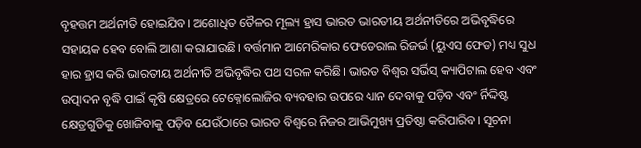ବୃହତ୍ତମ ଅର୍ଥନୀତି ହୋଇଯିବ। ଅଶୋଧିତ ତୈଳର ମୂଲ୍ୟ ହ୍ରାସ ଭାରତ ଭାରତୀୟ ଅର୍ଥନୀତିରେ ଅଭିବୃଦ୍ଧିରେ ସହାୟକ ହେବ ବୋଲି ଆଶା କରାଯାଉଛି। ବର୍ତ୍ତମାନ ଆମେରିକାର ଫେଡେରାଲ ରିଜର୍ଭ (ୟୁଏସ ଫେଡ) ମଧ୍ୟ ସୁଧ ହାର ହ୍ରାସ କରି ଭାରତୀୟ ଅର୍ଥନୀତି ଅଭିବୃଦ୍ଧିର ପଥ ସରଳ କରିଛି। ଭାରତ ବିଶ୍ୱର ସର୍ଭିସ୍‌ କ୍ୟାପିଟାଲ ହେବ ଏବଂ ଉତ୍ପାଦନ ବୃଦ୍ଧି ପାଇଁ କୃଷି କ୍ଷେତ୍ରରେ ଟେକ୍ନୋଲୋଜିର ବ୍ୟବହାର ଉପରେ ଧ୍ୟାନ ଦେବାକୁ ପଡ଼ିବ ଏବଂ ର୍ନିଦ୍ଦିଷ୍ଟ କ୍ଷେତ୍ରଗୁଡିକୁ ଖୋଜିବାକୁ ପଡ଼ିବ ଯେଉଁଠାରେ ଭାରତ ବିଶ୍ୱରେ ନିଜର ଆଭିମୁଖ୍ୟ ପ୍ରତିଷ୍ଠା କରିପାରିବ। ସୂଚନା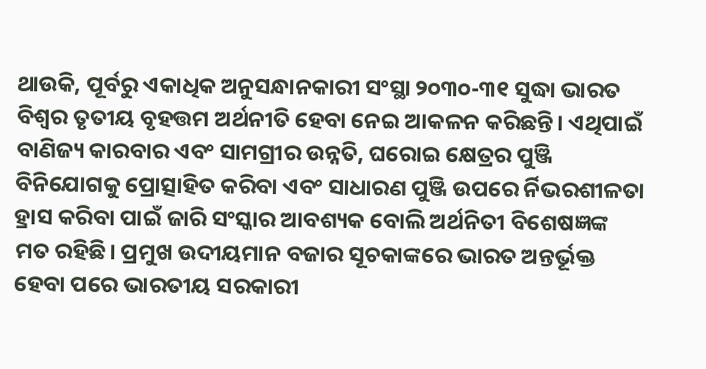ଥାଉକି, ପୂର୍ବରୁ ଏକାଧିକ ଅନୁସନ୍ଧାନକାରୀ ସଂସ୍ଥା ୨୦୩୦-୩୧ ସୁଦ୍ଧା ଭାରତ ବିଶ୍ୱର ତୃତୀୟ ବୃହତ୍ତମ ଅର୍ଥନୀତି ହେବା ନେଇ ଆକଳନ କରିଛନ୍ତି। ଏଥିପାଇଁ ବାଣିଜ୍ୟ କାରବାର ଏବଂ ସାମଗ୍ରୀର ଉନ୍ନତି, ଘରୋଇ କ୍ଷେତ୍ରର ପୁଞ୍ଜି ବିନିଯୋଗକୁ ପ୍ରୋତ୍ସାହିତ କରିବା ଏବଂ ସାଧାରଣ ପୁଞ୍ଜି ଉପରେ ର୍ନିଭରଶୀଳତା ହ୍ରାସ କରିବା ପାଇଁ ଜାରି ସଂସ୍କାର ଆବଶ୍ୟକ ବୋଲି ଅର୍ଥନିତୀ ବିଶେଷଜ୍ଞଙ୍କ ମତ ରହିଛି। ପ୍ରମୁଖ ଉଦୀୟମାନ ବଜାର ସୂଚକାଙ୍କରେ ଭାରତ ଅନ୍ତର୍ଭୂକ୍ତ ହେବା ପରେ ଭାରତୀୟ ସରକାରୀ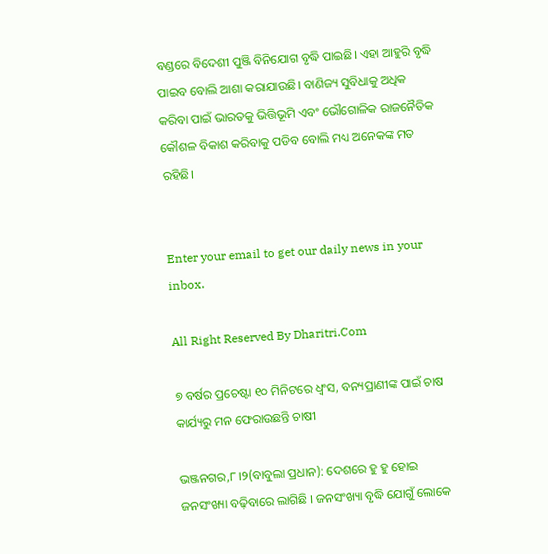ବଣ୍ଡରେ ବିଦେଶୀ ପୁଞ୍ଜି ବିନିଯୋଗ ବୃଦ୍ଧି ପାଇଛି। ଏହା ଆହୁରି ବୃଦ୍ଧି ପାଇବ ବୋଲି ଆଶା କରାଯାଉଛି। ବାଣିଜ୍ୟ ସୁବିଧାକୁ ଅଧିକ କରିବା ପାଇଁ ଭାରତକୁ ଭିତ୍ତିଭୂମି ଏବଂ ଭୌଗୋଳିକ ରାଜନୈତିକ କୌଶଳ ବିକାଶ କରିବାକୁ ପଡିବ ବୋଲି ମଧ୍ୟ ଅନେକଙ୍କ ମତ ରହିଛି।


Enter your email to get our daily news in your inbox.

All Right Reserved By Dharitri.Com

୭ ବର୍ଷର ପ୍ରଚେଷ୍ଟା ୧୦ ମିନିଟରେ ଧ୍ଵଂସ, ବନ୍ୟପ୍ରାଣୀଙ୍କ ପାଇଁ ଚାଷ କାର୍ଯ୍ୟରୁ ମନ ଫେରାଉଛନ୍ତି ଚାଷୀ

ଭଞ୍ଜନଗର,୮।୨(ବାବୁଲା ପ୍ରଧାନ): ଦେଶରେ ହୁ ହୁ ହୋଇ ଜନସଂଖ୍ୟା ବଢ଼ିବାରେ ଲାଗିଛି । ଜନସଂଖ୍ୟା ବୃଦ୍ଧି ଯୋଗୁଁ ଲୋକେ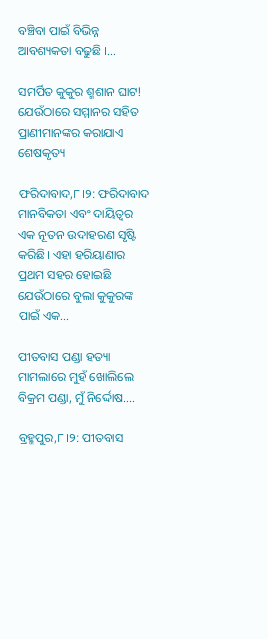ବଞ୍ଚିବା ପାଇଁ ବିଭିନ୍ନ ଆବଶ୍ୟକତା ବଢୁଛି ।…

ସମର୍ପିତ କୁକୁର ଶ୍ମଶାନ ଘାଟ! ଯେଉଁଠାରେ ସମ୍ମାନର ସହିତ ପ୍ରାଣୀମାନଙ୍କର କରାଯାଏ ଶେଷକୃତ୍ୟ

ଫରିଦାବାଦ,୮।୨: ଫରିଦାବାଦ ମାନବିକତା ଏବଂ ଦାୟିତ୍ୱର ଏକ ନୂତନ ଉଦାହରଣ ସୃଷ୍ଟି କରିଛି। ଏହା ହରିୟାଣାର ପ୍ରଥମ ସହର ହୋଇଛି ଯେଉଁଠାରେ ବୁଲା କୁକୁରଙ୍କ ପାଇଁ ଏକ…

ପୀତବାସ ପଣ୍ଡା ହତ୍ୟା ମାମଲାରେ ମୁହଁ ଖୋଲିଲେ ବିକ୍ରମ ପଣ୍ଡା, ମୁଁ ନିର୍ଦ୍ଦୋଷ….

ବ୍ରହ୍ମପୁର,୮।୨: ପୀତବାସ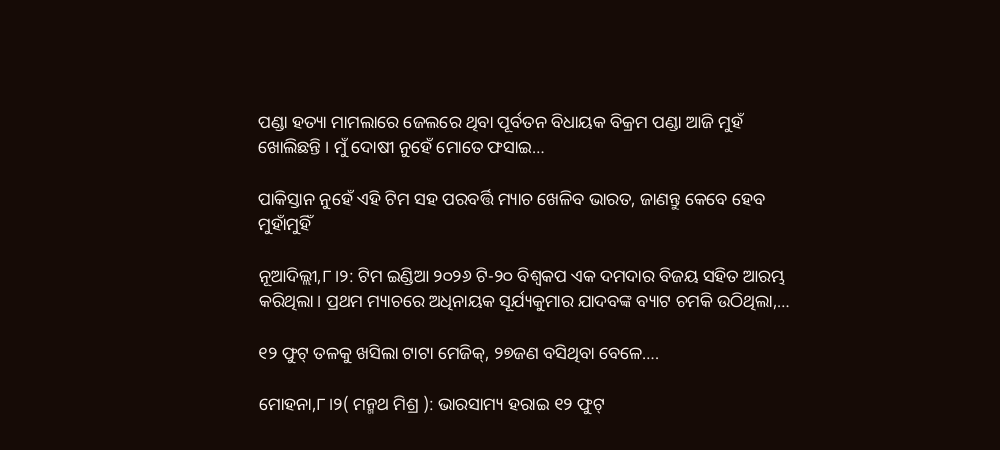ପଣ୍ଡା ହତ୍ୟା ମାମଲାରେ ଜେଲରେ ଥିବା ପୂର୍ବତନ ବିଧାୟକ ବିକ୍ରମ ପଣ୍ଡା ଆଜି ମୁହଁ ଖୋଲିଛନ୍ତି । ମୁଁ ଦୋଷୀ ନୁହେଁ ମୋତେ ଫସାଇ…

ପାକିସ୍ତାନ ନୁହେଁ ଏହି ଟିମ ସହ ପରବର୍ତ୍ତି ମ୍ୟାଚ ଖେଳିବ ଭାରତ, ଜାଣନ୍ତୁ କେବେ ହେବ ମୁହାଁମୁହିଁ

ନୂଆଦିଲ୍ଲୀ,୮।୨: ଟିମ ଇଣ୍ଡିଆ ୨୦୨୬ ଟି-୨୦ ବିଶ୍ୱକପ ଏକ ଦମଦାର ବିଜୟ ସହିତ ଆରମ୍ଭ କରିଥିଲା। ପ୍ରଥମ ମ୍ୟାଚରେ ଅଧିନାୟକ ସୂର୍ଯ୍ୟକୁମାର ଯାଦବଙ୍କ ବ୍ୟାଟ ଚମକି ଉଠିଥିଲା,…

୧୨ ଫୁଟ୍ ତଳକୁ ଖସିଲା ଟାଟା ମେଜିକ୍, ୨୭ଜଣ ବସିଥିବା ବେଳେ….

ମୋହନା,୮।୨( ମନ୍ମଥ ମିଶ୍ର ): ଭାରସାମ୍ୟ ହରାଇ ୧୨ ଫୁଟ୍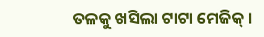ତଳକୁ ଖସିଲା ଟାଟା ମେଜିକ୍ ।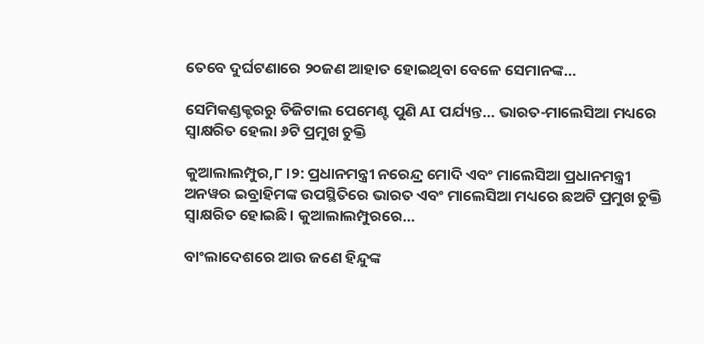ତେବେ ଦୁର୍ଘଟଣାରେ ୨୦ଜଣ ଆହାତ ହୋଇଥିବା ବେଳେ ସେମାନଙ୍କ…

ସେମିକଣ୍ଡକ୍ଟରରୁ ଡିଜିଟାଲ ପେମେଣ୍ଟ ପୁଣି AI ପର୍ଯ୍ୟନ୍ତ… ଭାରତ-ମାଲେସିଆ ମଧ୍ୟରେ ସ୍ବାକ୍ଷରିତ ହେଲା ୬ଟି ପ୍ରମୁଖ ଚୁକ୍ତି

କୁଆଲାଲମ୍ପୁର,୮।୨: ପ୍ରଧାନମନ୍ତ୍ରୀ ନରେନ୍ଦ୍ର ମୋଦି ଏବଂ ମାଲେସିଆ ପ୍ରଧାନମନ୍ତ୍ରୀ ଅନୱର ଇବ୍ରାହିମଙ୍କ ଉପସ୍ଥିତିରେ ଭାରତ ଏବଂ ମାଲେସିଆ ମଧ୍ୟରେ ଛଅଟି ପ୍ରମୁଖ ଚୁକ୍ତି ସ୍ବାକ୍ଷରିତ ହୋଇଛି। କୁଆଲାଲମ୍ପୁରରେ…

ବାଂଲାଦେଶରେ ଆଉ ଜଣେ ହିନ୍ଦୁଙ୍କ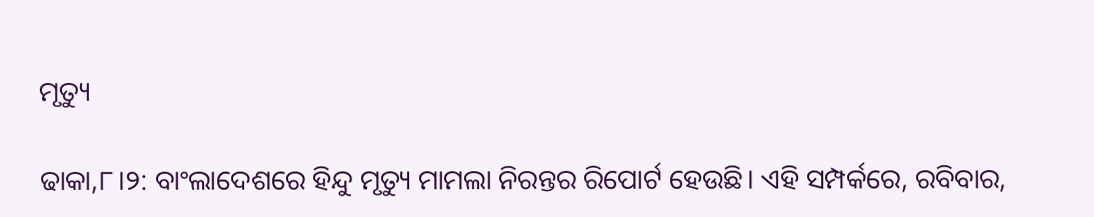ମୃତ୍ୟୁ

ଢାକା,୮।୨: ବାଂଲାଦେଶରେ ହିନ୍ଦୁ ମୃତ୍ୟୁ ମାମଲା ନିରନ୍ତର ରିପୋର୍ଟ ହେଉଛି। ଏହି ସମ୍ପର୍କରେ, ରବିବାର,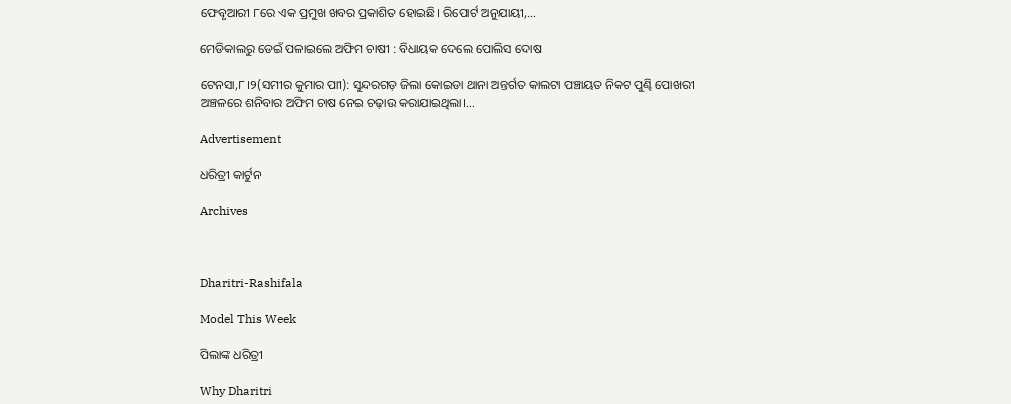ଫେବୃଆରୀ ୮ରେ ଏକ ପ୍ରମୁଖ ଖବର ପ୍ରକାଶିତ ହୋଇଛି। ରିପୋର୍ଟ ଅନୁଯାୟୀ,…

ମେଡିକାଲରୁ ଡେଇଁ ପଳାଇଲେ ଅଫିମ ଚାଷୀ : ବିଧାୟକ ଦେଲେ ପୋଲିସ ଦୋଷ

ଟେନସା,୮।୨(ସମୀର କୁମାର ପାୀ): ସୁନ୍ଦରଗଡ଼ ଜିଲା କୋଇଡା ଥାନା ଅନ୍ତର୍ଗତ କାଲଟା ପଞ୍ଚାୟତ ନିକଟ ପୁଣ୍ଢି ପୋଖରୀ ଅଞ୍ଚଳରେ ଶନିବାର ଅଫିମ ଚାଷ ନେଇ ଚଢ଼ାଉ କରାଯାଇଥିଲା।…

Advertisement

ଧରିତ୍ରୀ କାର୍ଟୁନ

Archives



Dharitri-Rashifala

Model This Week

ପିଲାଙ୍କ ଧରିତ୍ରୀ

Why Dharitri